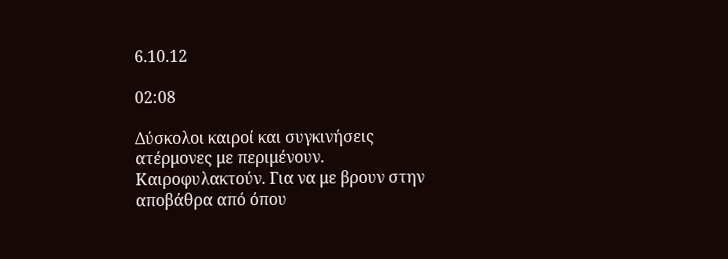6.10.12

02:08

Δύσκολοι καιροί και συγκινήσεις ατέρμονες με περιμένουν. Καιροφυλακτούν. Για να με βρουν στην αποβάθρα από όπου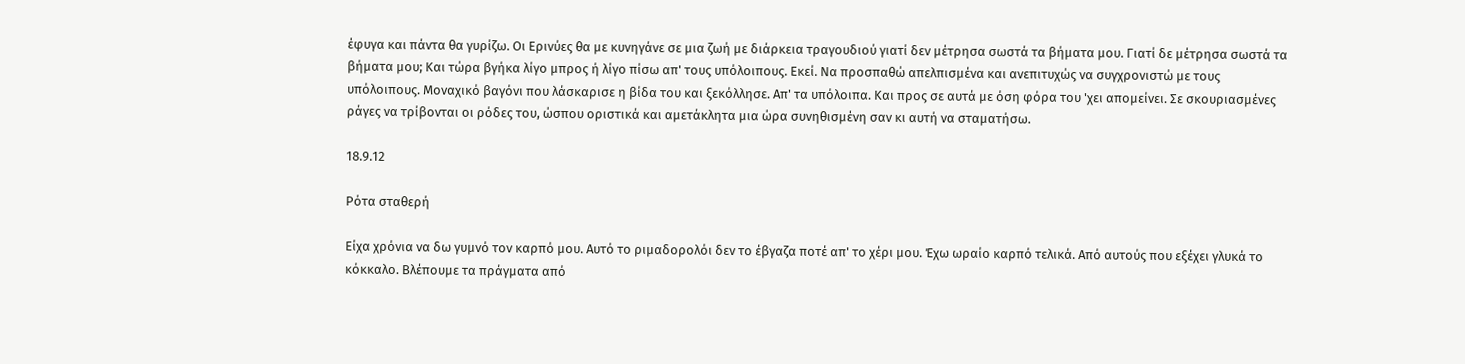έφυγα και πάντα θα γυρίζω. Οι Ερινύες θα με κυνηγάνε σε μια ζωή με διάρκεια τραγουδιού γιατί δεν μέτρησα σωστά τα βήματα μου. Γιατί δε μέτρησα σωστά τα βήματα μου; Και τώρα βγήκα λίγο μπρος ή λίγο πίσω απ' τους υπόλοιπους. Εκεί. Να προσπαθώ απελπισμένα και ανεπιτυχώς να συγχρονιστώ με τους υπόλοιπους. Μοναχικό βαγόνι που λάσκαρισε η βίδα του και ξεκόλλησε. Απ' τα υπόλοιπα. Και προς σε αυτά με όση φόρα του 'χει απομείνει. Σε σκουριασμένες ράγες να τρίβονται οι ρόδες του, ώσπου οριστικά και αμετάκλητα μια ώρα συνηθισμένη σαν κι αυτή να σταματήσω.

18.9.12

Ρότα σταθερή

Είχα χρόνια να δω γυμνό τον καρπό μου. Αυτό το ριμαδορολόι δεν το έβγαζα ποτέ απ' το χέρι μου. Έχω ωραίο καρπό τελικά. Από αυτούς που εξέχει γλυκά το κόκκαλο. Βλέπουμε τα πράγματα από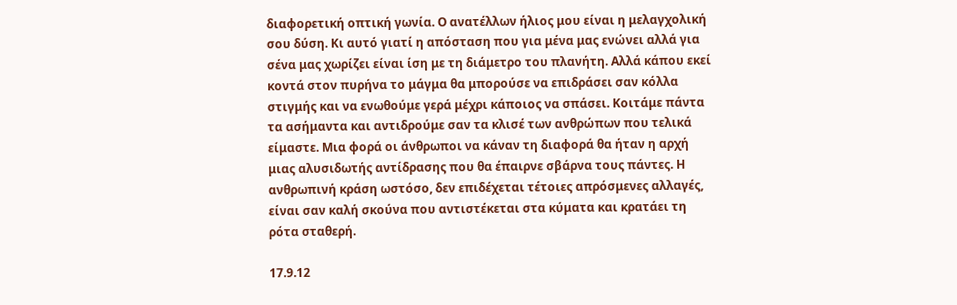διαφορετική οπτική γωνία. Ο ανατέλλων ήλιος μου είναι η μελαγχολική σου δύση. Κι αυτό γιατί η απόσταση που για μένα μας ενώνει αλλά για σένα μας χωρίζει είναι ίση με τη διάμετρο του πλανήτη. Αλλά κάπου εκεί κοντά στον πυρήνα το μάγμα θα μπορούσε να επιδράσει σαν κόλλα στιγμής και να ενωθούμε γερά μέχρι κάποιος να σπάσει. Κοιτάμε πάντα τα ασήμαντα και αντιδρούμε σαν τα κλισέ των ανθρώπων που τελικά είμαστε. Μια φορά οι άνθρωποι να κάναν τη διαφορά θα ήταν η αρχή μιας αλυσιδωτής αντίδρασης που θα έπαιρνε σβάρνα τους πάντες. Η ανθρωπινή κράση ωστόσο, δεν επιδέχεται τέτοιες απρόσμενες αλλαγές, είναι σαν καλή σκούνα που αντιστέκεται στα κύματα και κρατάει τη ρότα σταθερή.

17.9.12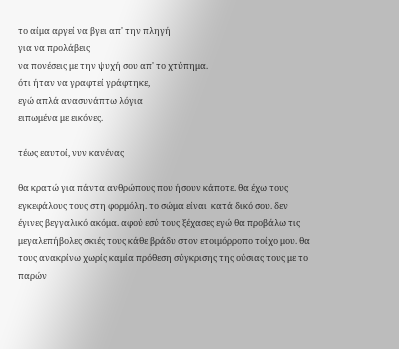το αίμα αργεί να βγει απ' την πληγή
για να προλάβεις
να πονέσεις με την ψυχή σου απ' το χτύπημα.
ότι ήταν να γραφτεί γράφτηκε,
εγώ απλά ανασυνάπτω λόγια
ειπωμένα με εικόνες.

τέως εαυτοί, νυν κανένας

θα κρατώ για πάντα ανθρώπους που ήσουν κάποτε. θα έχω τους εγκεφάλους τους στη φορμόλη. το σώμα είναι  κατά δικό σου. δεν έγινες βεγγαλικό ακόμα. αφού εσύ τους ξέχασες εγώ θα προβάλω τις μεγαλεπήβολες σκιές τους κάθε βράδυ στον ετοιμόρροπο τοίχο μου. θα τους ανακρίνω χωρίς καμία πρόθεση σύγκρισης της ούσιας τους με το παρών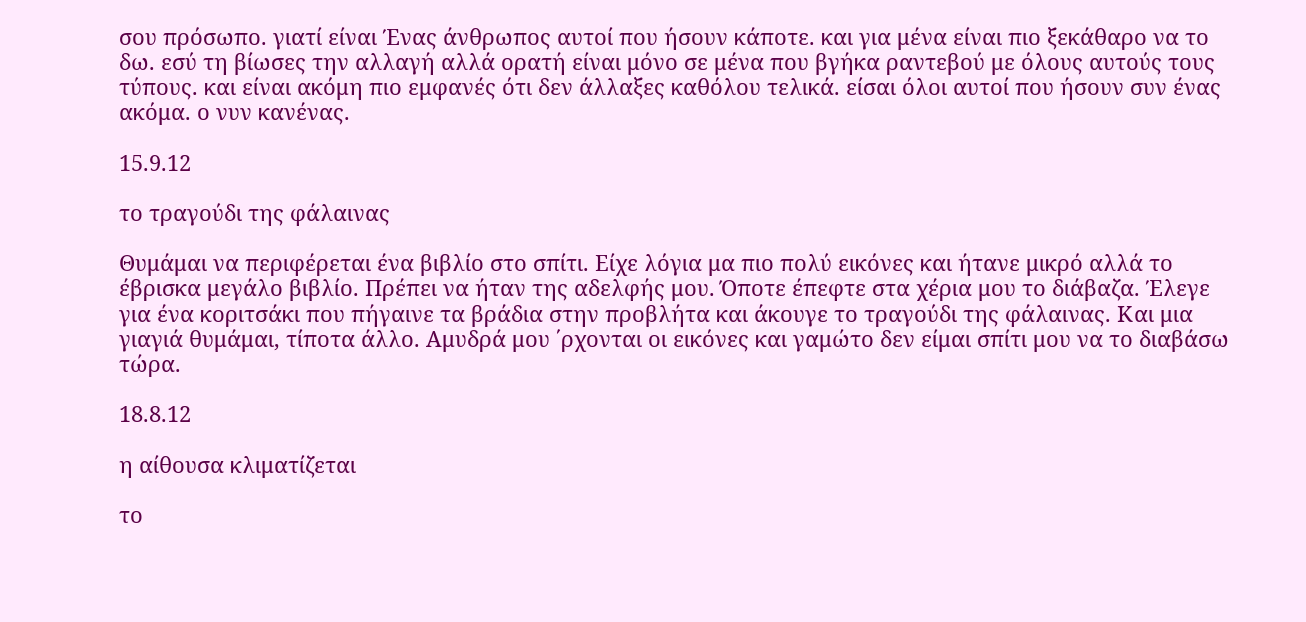σου πρόσωπο. γιατί είναι Ένας άνθρωπος αυτοί που ήσουν κάποτε. και για μένα είναι πιο ξεκάθαρο να το δω. εσύ τη βίωσες την αλλαγή αλλά ορατή είναι μόνο σε μένα που βγήκα ραντεβού με όλους αυτούς τους τύπους. και είναι ακόμη πιο εμφανές ότι δεν άλλαξες καθόλου τελικά. είσαι όλοι αυτοί που ήσουν συν ένας ακόμα. ο νυν κανένας.

15.9.12

το τραγούδι της φάλαινας

Θυμάμαι να περιφέρεται ένα βιβλίο στο σπίτι. Είχε λόγια μα πιο πολύ εικόνες και ήτανε μικρό αλλά το έβρισκα μεγάλο βιβλίο. Πρέπει να ήταν της αδελφής μου. Όποτε έπεφτε στα χέρια μου το διάβαζα. Έλεγε για ένα κοριτσάκι που πήγαινε τα βράδια στην προβλήτα και άκουγε το τραγούδι της φάλαινας. Και μια γιαγιά θυμάμαι, τίποτα άλλο. Αμυδρά μου ΄ρχονται οι εικόνες και γαμώτο δεν είμαι σπίτι μου να το διαβάσω τώρα.

18.8.12

η αίθουσα κλιματίζεται

το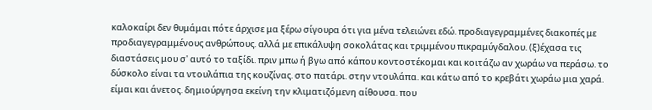καλοκαίρι δεν θυμάμαι πότε άρχισε μα ξέρω σίγουρα ότι για μένα τελειώνει εδώ. προδιαγεγραμμένες διακοπές με προδιαγεγραμμένους ανθρώπους. αλλά με επικάλυψη σοκολάτας και τριμμένου πικραμύγδαλου. (ξ)έχασα τις διαστάσεις μου σ' αυτό το ταξίδι. πριν μπω ή βγω από κάπου κοντοστέκομαι και κοιτάζω αν χωράω να περάσω. το δύσκολο είναι τα ντουλάπια της κουζίνας. στο πατάρι. στην ντουλάπα. και κάτω από το κρεβάτι χωράω μια χαρά. είμαι και άνετος. δημιούργησα εκείνη την κλιματιζόμενη αίθουσα. που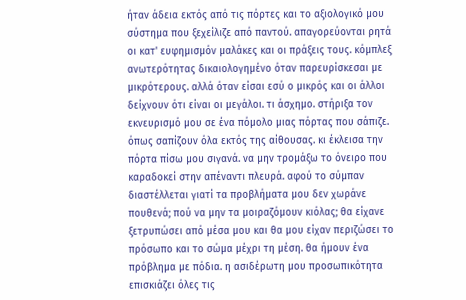ήταν άδεια εκτός από τις πόρτες και το αξιολογικό μου σύστημα που ξεχείλιζε από παντού. απαγορεύονται ρητά οι κατ' ευφημισμόν μαλάκες και οι πράξεις τους. κόμπλεξ ανωτερότητας δικαιολογημένο όταν παρευρίσκεσαι με μικρότερους. αλλά όταν είσαι εσύ ο μικρός και οι άλλοι δείχνουν ότι είναι οι μεγάλοι. τι άσχημο. στήριξα τον εκνευρισμό μου σε ένα πόμολο μιας πόρτας που σάπιζε. όπως σαπίζουν όλα εκτός της αίθουσας. κι έκλεισα την πόρτα πίσω μου σιγανά. να μην τρομάξω το όνειρο που καραδοκεί στην απέναντι πλευρά. αφού το σύμπαν διαστέλλεται γιατί τα προβλήματα μου δεν χωράνε πουθενά; πού να μην τα μοιραζόμουν κιόλας; θα είχανε ξετρυπώσει από μέσα μου και θα μου είχαν περιζώσει το πρόσωπο και το σώμα μέχρι τη μέση. θα ήμουν ένα πρόβλημα με πόδια. η ασιδέρωτη μου προσωπικότητα επισκιάζει όλες τις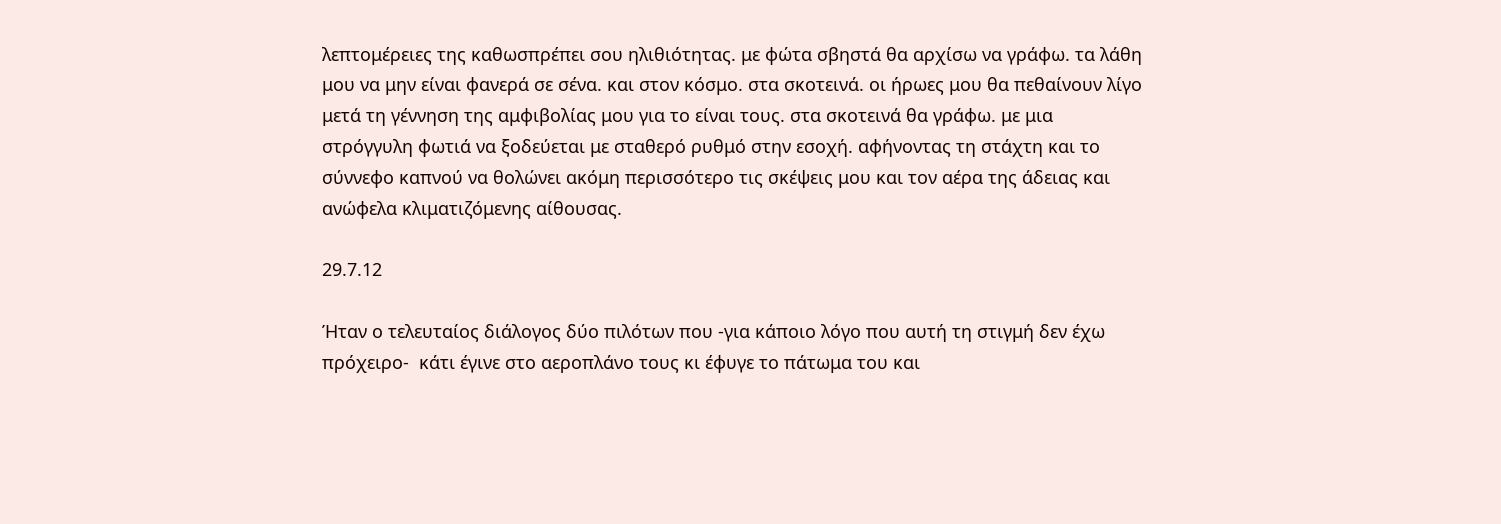λεπτομέρειες της καθωσπρέπει σου ηλιθιότητας. με φώτα σβηστά θα αρχίσω να γράφω. τα λάθη μου να μην είναι φανερά σε σένα. και στον κόσμο. στα σκοτεινά. οι ήρωες μου θα πεθαίνουν λίγο μετά τη γέννηση της αμφιβολίας μου για το είναι τους. στα σκοτεινά θα γράφω. με μια στρόγγυλη φωτιά να ξοδεύεται με σταθερό ρυθμό στην εσοχή. αφήνοντας τη στάχτη και το σύννεφο καπνού να θολώνει ακόμη περισσότερο τις σκέψεις μου και τον αέρα της άδειας και ανώφελα κλιματιζόμενης αίθουσας.

29.7.12

Ήταν ο τελευταίος διάλογος δύο πιλότων που -για κάποιο λόγο που αυτή τη στιγμή δεν έχω πρόχειρο-  κάτι έγινε στο αεροπλάνο τους κι έφυγε το πάτωμα του και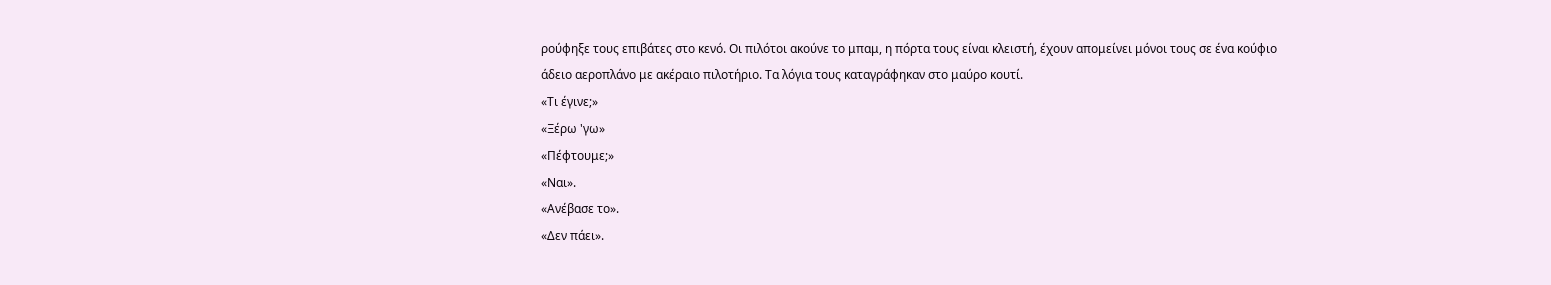ρούφηξε τους επιβάτες στο κενό. Οι πιλότοι ακούνε το μπαμ, η πόρτα τους είναι κλειστή, έχουν απομείνει μόνοι τους σε ένα κούφιο άδειο αεροπλάνο με ακέραιο πιλοτήριο. Τα λόγια τους καταγράφηκαν στο μαύρο κουτί.
«Τι έγινε;»
«Ξέρω 'γω»
«Πέφτουμε;»
«Ναι».
«Ανέβασε το».
«Δεν πάει».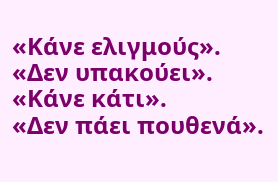«Κάνε ελιγμούς».
«Δεν υπακούει».
«Κάνε κάτι».
«Δεν πάει πουθενά».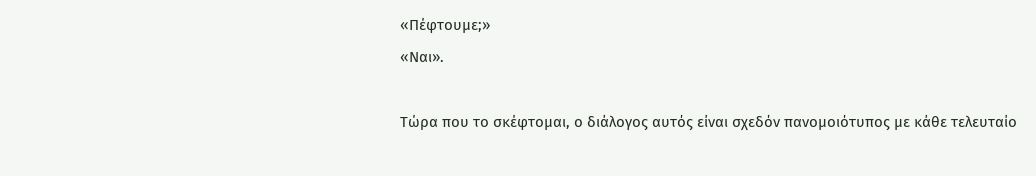«Πέφτουμε;»
«Ναι».

Τώρα που το σκέφτομαι, ο διάλογος αυτός είναι σχεδόν πανομοιότυπος με κάθε τελευταίο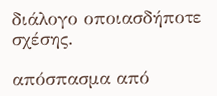διάλογο οποιασδήποτε σχέσης.

απόσπασμα από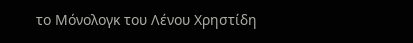το Μόνολογκ του Λένου Χρηστίδη